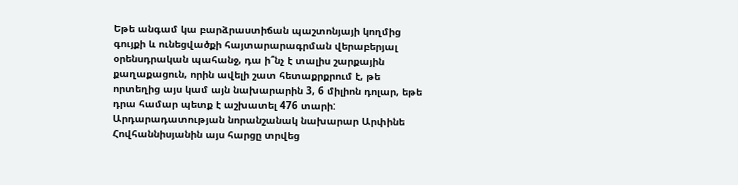Եթե անգամ կա բարձրաստիճան պաշտոնյայի կողմից գույքի և ունեցվածքի հայտարարագրման վերաբերյալ օրենսդրական պահանջ, դա ի՞նչ է տալիս շարքային քաղաքացուն, որին ավելի շատ հետաքրքրում է, թե որտեղից այս կամ այն նախարարին 3, 6 միլիոն դոլար, եթե դրա համար պետք է աշխատել 476 տարի:
Արդարադատության նորանշանակ նախարար Արփինե Հովհաննիսյանին այս հարցը տրվեց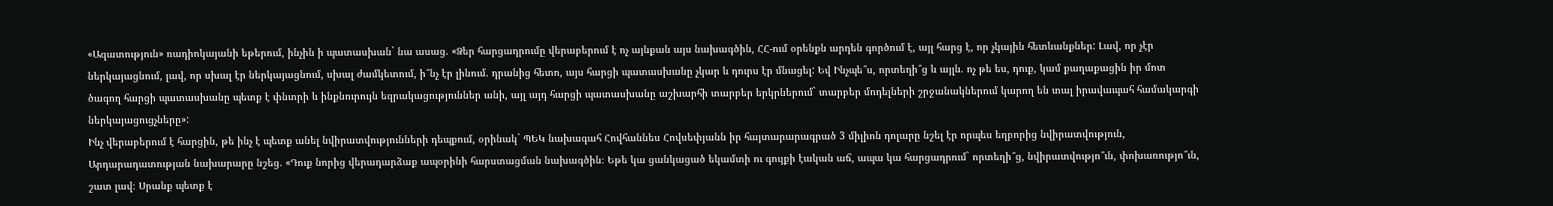«Ազատություն» ռադիոկայանի եթերում, ինչին ի պատասխան` նա ասաց. «Ձեր հարցադրումը վերաբերում է ոչ այնքան այս նախագծին, ՀՀ-ում օրենքն արդեն գործում է, այլ հարց է, որ չկային հետևանքներ: Լավ, որ չէր ներկայացնում, լավ, որ սխալ էր ներկայացնում, սխալ ժամկետում, ի՞նչ էր լինում. դրանից հետո, այս հարցի պատասխանը չկար և դուրս էր մնացել: Եվ Ինչպե՞ս, որտեղի՞ց և այլն. ոչ թե ես, դուք, կամ քաղաքացին իր մոտ ծագող հարցի պատասխանը պետք է փնտրի և ինքնուրույն եզրակացություններ անի, այլ այդ հարցի պատասխանը աշխարհի տարբեր երկրներում` տարբեր մոդելների շրջանակներում կարող են տալ իրավապահ համակարգի ներկայացուցչները»:
Ինչ վերաբերում է հարցին, թե ինչ է պետք անել նվիրատվությունների դեպքում, օրինակ` ՊԵԿ նախագահ Հովհաննես Հովսեփյանն իր հայտարարագրած 3 միլիոն դոլարը նշել էր որպես եղբորից նվիրատվություն, Արդարադատության նախարարը նշեց. «Դուք նորից վերադարձաք ապօրինի հարստացման նախագծին։ Եթե կա ցանկացած եկամտի ու գույքի էական աճ, ապա կա հարցադրում` որտեղի՞ց, նվիրատվությո՞ւն, փոխառությո՞ւն, շատ լավ։ Սրանք պետք է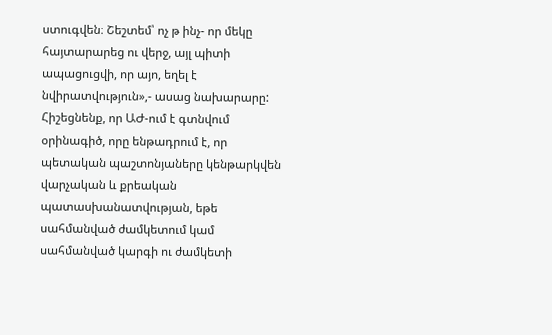ստուգվեն։ Շեշտեմ՝ ոչ թ ինչ- որ մեկը հայտարարեց ու վերջ, այլ պիտի ապացուցվի, որ այո, եղել է նվիրատվություն»,- ասաց նախարարը:
Հիշեցնենք, որ ԱԺ-ում է գտնվում օրինագիծ, որը ենթադրում է, որ պետական պաշտոնյաները կենթարկվեն վարչական և քրեական պատասխանատվության, եթե սահմանված ժամկետում կամ սահմանված կարգի ու ժամկետի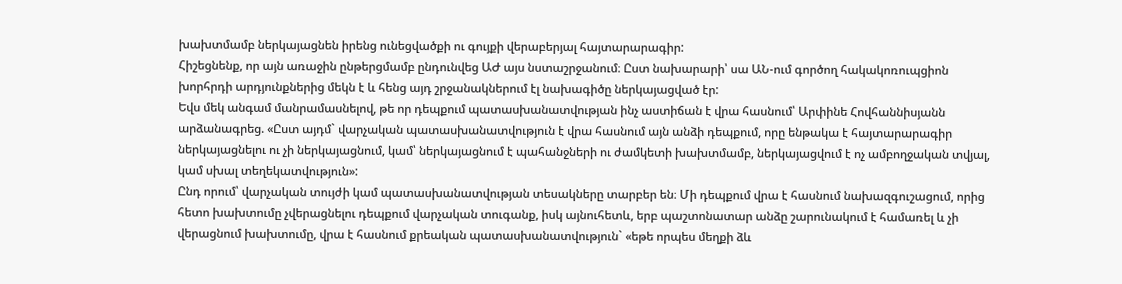խախտմամբ ներկայացնեն իրենց ունեցվածքի ու գույքի վերաբերյալ հայտարարագիր:
Հիշեցնենք, որ այն առաջին ընթերցմամբ ընդունվեց ԱԺ այս նստաշրջանում։ Ըստ նախարարի՝ սա ԱՆ-ում գործող հակակոռուպցիոն խորհրդի արդյունքներից մեկն է և հենց այդ շրջանակներում էլ նախագիծը ներկայացված էր:
Եվս մեկ անգամ մանրամասնելով, թե որ դեպքում պատասխանատվության ինչ աստիճան է վրա հասնում՝ Արփինե Հովհաննիսյանն արձանագրեց. «Ըստ այդմ` վարչական պատասխանատվություն է վրա հասնում այն անձի դեպքում, որը ենթակա է հայտարարագիր ներկայացնելու ու չի ներկայացնում, կամ՝ ներկայացնում է պահանջների ու ժամկետի խախտմամբ, ներկայացվում է ոչ ամբողջական տվյալ, կամ սխալ տեղեկատվություն»:
Ընդ որում՝ վարչական տույժի կամ պատասխանատվության տեսակները տարբեր են։ Մի դեպքում վրա է հասնում նախազգուշացում, որից հետո խախտումը չվերացնելու դեպքում վարչական տուգանք, իսկ այնուհետև, երբ պաշտոնատար անձը շարունակում է համառել և չի վերացնում խախտումը, վրա է հասնում քրեական պատասխանատվություն` «եթե որպես մեղքի ձև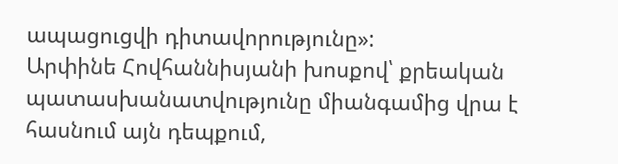ապացուցվի դիտավորությունը»:
Արփինե Հովհաննիսյանի խոսքով՝ քրեական պատասխանատվությունը միանգամից վրա է հասնում այն դեպքում,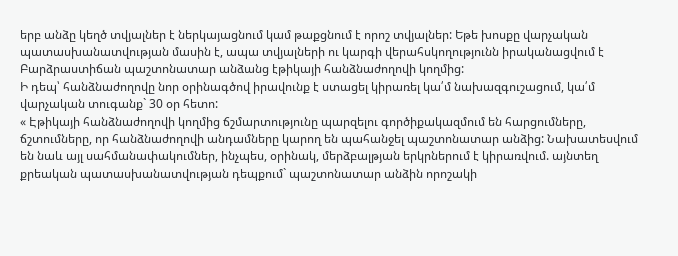երբ անձը կեղծ տվյալներ է ներկայացնում կամ թաքցնում է որոշ տվյալներ: Եթե խոսքը վարչական պատասխանատվության մասին է, ապա տվյալների ու կարգի վերահսկողությունն իրականացվում է Բարձրաստիճան պաշտոնատար անձանց էթիկայի հանձնաժողովի կողմից:
Ի դեպ՝ հանձնաժողովը նոր օրինագծով իրավունք է ստացել կիրառել կա՛մ նախազգուշացում, կա՛մ վարչական տուգանք` 30 օր հետո:
« Էթիկայի հանձնաժողովի կողմից ճշմարտությունը պարզելու գործիքակազմում են հարցումները, ճշտումները, որ հանձնաժողովի անդամները կարող են պահանջել պաշտոնատար անձից: Նախատեսվում են նաև այլ սահմանափակումներ, ինչպես, օրինակ, մերձբալթյան երկրներում է կիրառվում. այնտեղ քրեական պատասխանատվության դեպքում` պաշտոնատար անձին որոշակի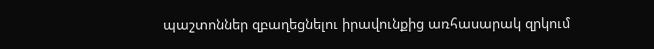պաշտոններ զբաղեցնելու իրավունքից առհասարակ զրկում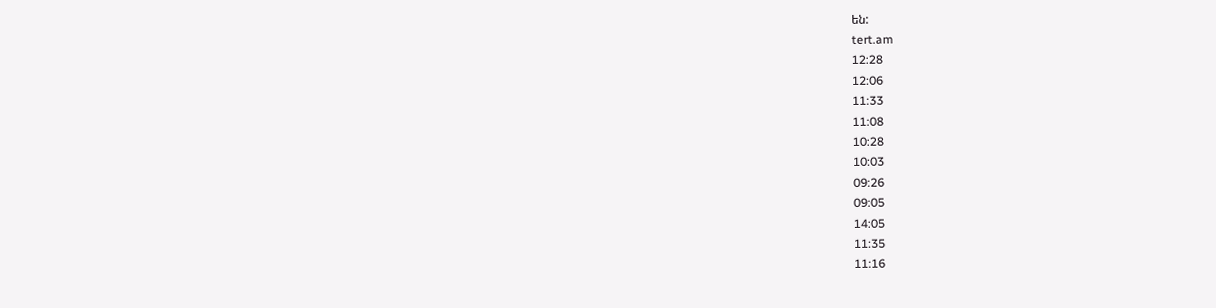են:
tert.am
12:28
12:06
11:33
11:08
10:28
10:03
09:26
09:05
14:05
11:35
11:16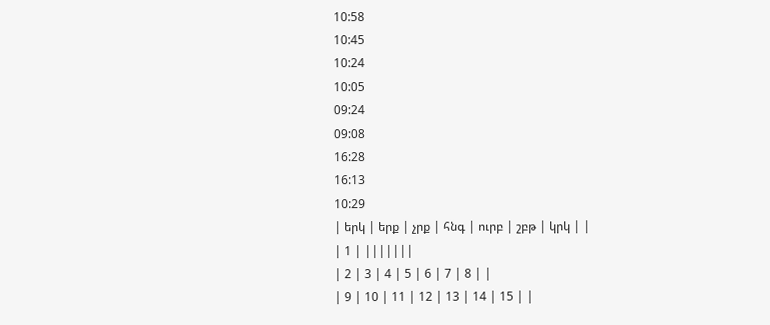10:58
10:45
10:24
10:05
09:24
09:08
16:28
16:13
10:29
| երկ | երք | չրք | հնգ | ուրբ | շբթ | կրկ | |
| 1 | |||||||
| 2 | 3 | 4 | 5 | 6 | 7 | 8 | |
| 9 | 10 | 11 | 12 | 13 | 14 | 15 | |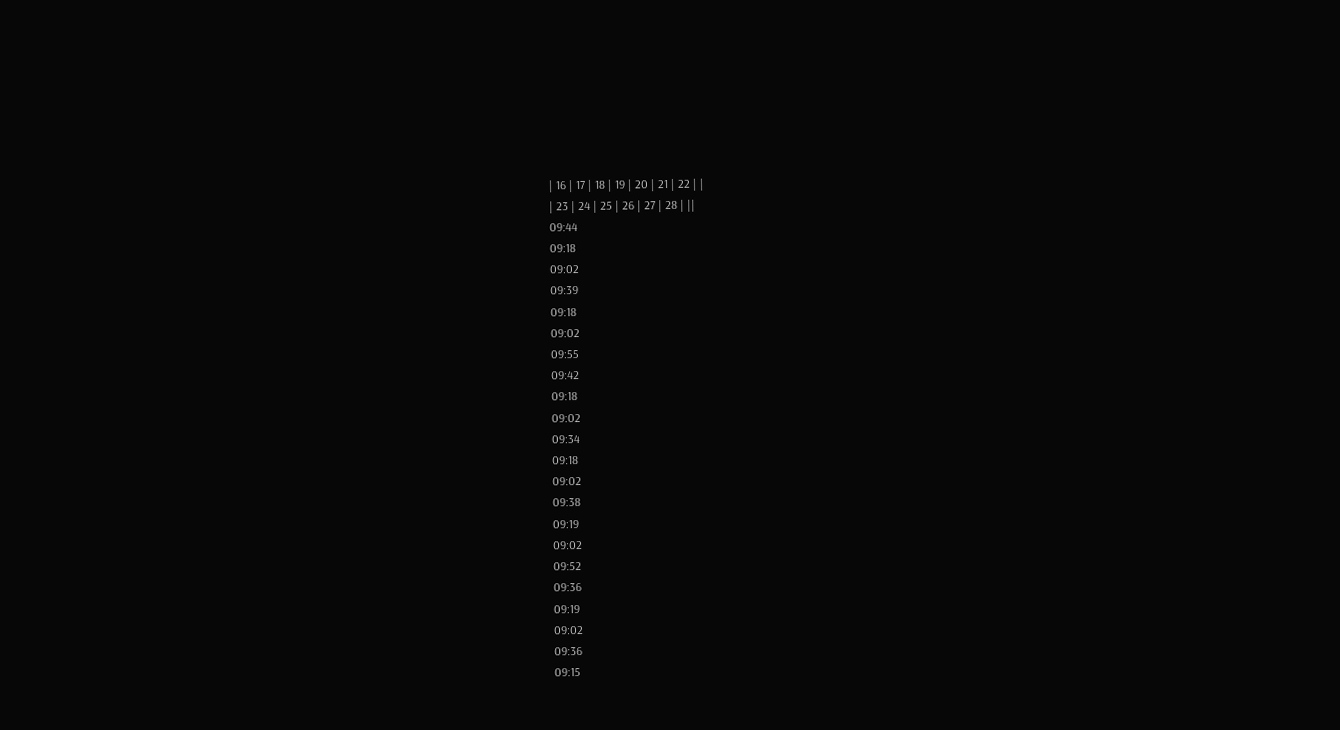| 16 | 17 | 18 | 19 | 20 | 21 | 22 | |
| 23 | 24 | 25 | 26 | 27 | 28 | ||
09:44
09:18
09:02
09:39
09:18
09:02
09:55
09:42
09:18
09:02
09:34
09:18
09:02
09:38
09:19
09:02
09:52
09:36
09:19
09:02
09:36
09:15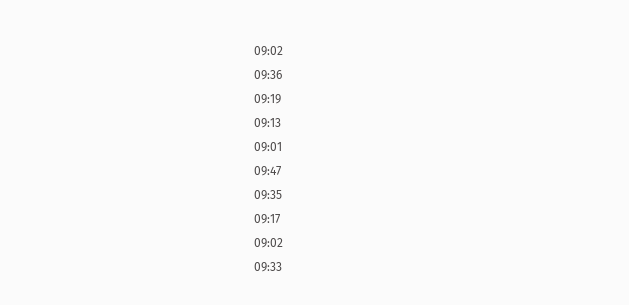09:02
09:36
09:19
09:13
09:01
09:47
09:35
09:17
09:02
09:33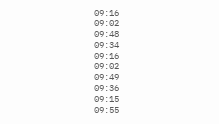09:16
09:02
09:48
09:34
09:16
09:02
09:49
09:36
09:15
09:55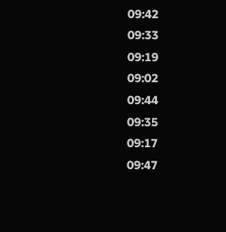09:42
09:33
09:19
09:02
09:44
09:35
09:17
09:47